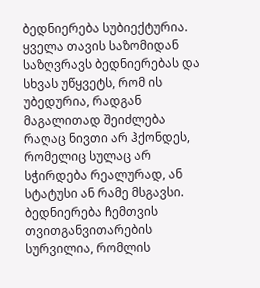ბედნიერება სუბიექტურია.
ყველა თავის საზომიდან საზღვრავს ბედნიერებას და სხვას უწყვეტს, რომ ის უბედურია, რადგან მაგალითად შეიძლება რაღაც ნივთი არ ჰქონდეს, რომელიც სულაც არ სჭირდება რეალურად, ან სტატუსი ან რამე მსგავსი.
ბედნიერება ჩემთვის თვითგანვითარების სურვილია, რომლის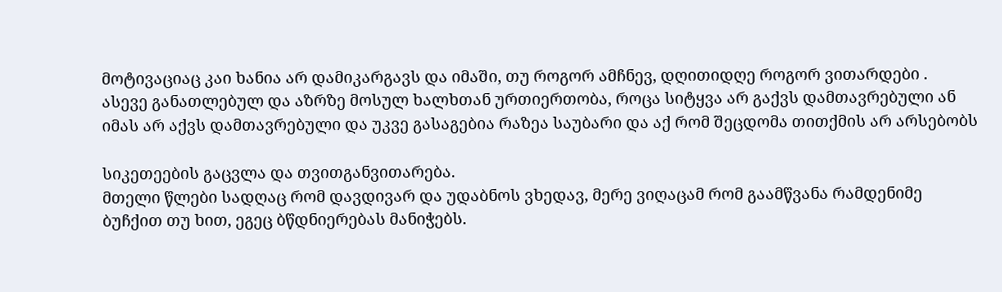მოტივაციაც კაი ხანია არ დამიკარგავს და იმაში, თუ როგორ ამჩნევ, დღითიდღე როგორ ვითარდები .
ასევე განათლებულ და აზრზე მოსულ ხალხთან ურთიერთობა, როცა სიტყვა არ გაქვს დამთავრებული ან იმას არ აქვს დამთავრებული და უკვე გასაგებია რაზეა საუბარი და აქ რომ შეცდომა თითქმის არ არსებობს

სიკეთეების გაცვლა და თვითგანვითარება.
მთელი წლები სადღაც რომ დავდივარ და უდაბნოს ვხედავ, მერე ვიღაცამ რომ გაამწვანა რამდენიმე ბუჩქით თუ ხით, ეგეც ბწდნიერებას მანიჭებს.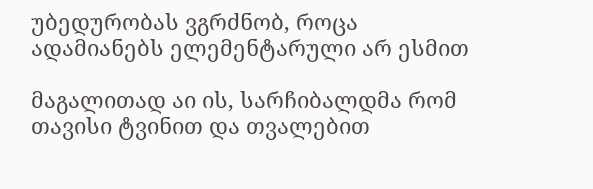უბედურობას ვგრძნობ, როცა ადამიანებს ელემენტარული არ ესმით

მაგალითად აი ის, სარჩიბალდმა რომ თავისი ტვინით და თვალებით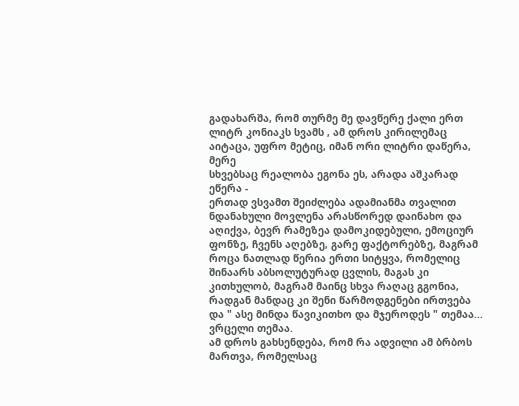გადახარშა, რომ თურმე მე დავწერე ქალი ერთ ლიტრ კონიაკს სვამს , ამ დროს კირილემაც აიტაცა, უფრო მეტიც, იმან ორი ლიტრი დაწერა, მერე
სხვებსაც რეალობა ეგონა ეს, არადა აშკარად ეწერა -
ერთად ვსვამთ შეიძლება ადამიანმა თვალით ნდანახული მოვლენა არასწორედ დაინახო და აღიქვა, ბევრ რამეზეა დამოკიდებული, ემოციურ ფონზე, ჩვენს აღებზე, გარე ფაქტორებზე, მაგრამ როცა ნათლად წერია ერთი სიტყვა, რომელიც შინაარს აბსოლუტურად ცვლის, მაგას კი კითხულობ, მაგრამ მაინც სხვა რაღაც გგონია, რადგან მანდაც კი შენი წარმოდგენები ირთვება და " ასე მინდა წავიკითხო და მჯეროდეს " თემაა...
ვრცელი თემაა.
ამ დროს გახსენდება, რომ რა ადვილი ამ ბრბოს მართვა, რომელსაც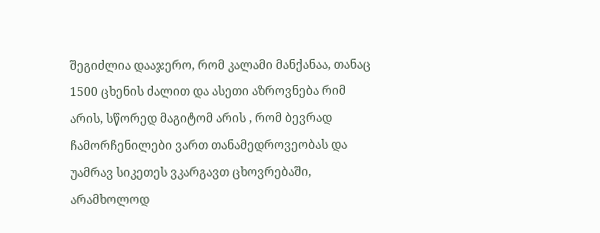შეგიძლია დააჯერო, რომ კალამი მანქანაა, თანაც 1500 ცხენის ძალით და ასეთი აზროვნება რიმ არის, სწორედ მაგიტომ არის , რომ ბევრად ჩამორჩენილები ვართ თანამედროვეობას და უამრავ სიკეთეს ვკარგავთ ცხოვრებაში, არამხოლოდ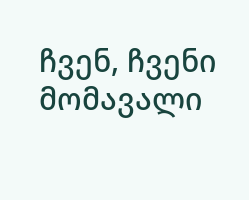ჩვენ, ჩვენი მომავალი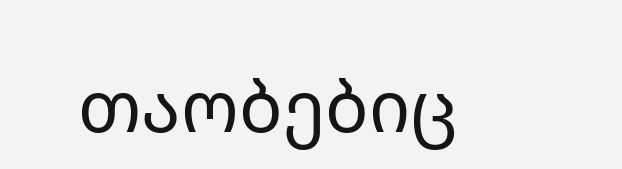თაობებიც